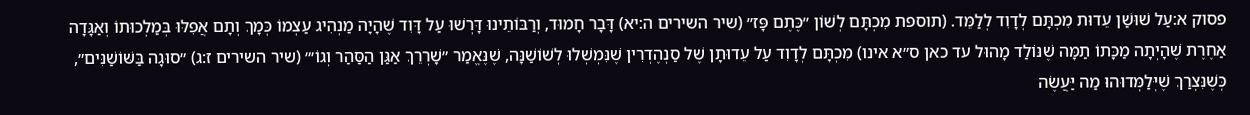פסוק א:עַל שׁוּשַׁן עֵדוּת מִכְתָּם לְדָוִד לְלַמֵּד. (תוספת מִכְתָּם לְשׁוֹן ״כֶּתֶם פָּז״ (שיר השירים ה:יא) דָּבָר חָמוּד, וְרַבּוֹתֵינוּ דָּרְשׁוּ עַל דָּוִד שֶׁהָיָה מַנְהִיג עַצְמוֹ כְּמָךְ וְתָם אֲפִלּוּ בְּמַלְכוּתוֹ וְאַגָּדָה אַחֶרֶת שֶׁהָיְתָה מַכָּתוֹ תַמָּה שֶׁנּוֹלַד מָהוּל עד כאן ס״א אינו) מִכְתָּם לְדָוִד עַל עֵדוּתָן שֶׁל סַנְהֶדְרִין שֶׁנִּמְשְׁלוּ לְשׁוֹשַׁנָּה, שֶׁנֶּאֱמַר ״שָׁרְרֵךְ אַגַּן הַסַּהַר וְגוֹ׳״ (שיר השירים ז:ג) ״סוּגָה בַּשּׁוֹשַׁנִּים״, כְּשֶׁנִּצְרַךְ שֶׁיְּלַמְּדוּהוּ מַה יַּעֲשֶׂה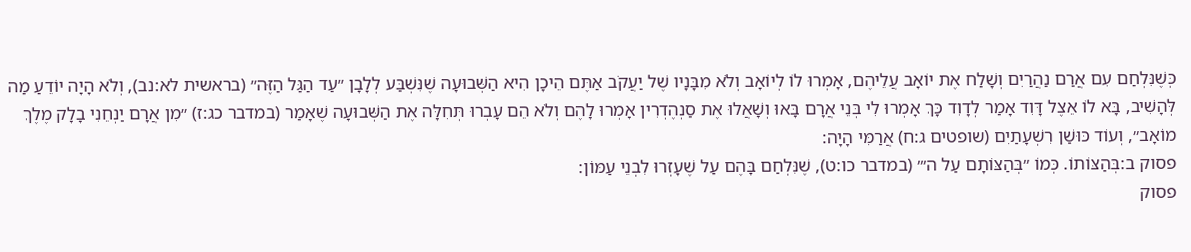כְּשֶׁנִּלְחַם עִם אֲרַם נַהֲרַיִם וְשָׁלַח אֶת יוֹאָב עֲלֵיהֶם, אָמְרוּ לוֹ לְיוֹאָב וְלֹא מִבָּנָיו שֶׁל יַעֲקֹב אַתֶּם הֵיכָן הִיא הַשְּׁבוּעָה שֶׁנִּשְׁבַּע לְלָבָן ״עַד הַגַּל הַזֶּה״ (בראשית לא:נב), וְלֹא הָיָה יוֹדֵעַ מַה לְּהָשִׁיב, בָּא לוֹ אֵצֶל דָּוִד אָמַר לְדָוִד כָּךְ אָמְרוּ לִי בְּנֵי אֲרָם בָּאוּ וְשָׁאֲלוּ אֶת סַנְהֶדְרִין אָמְרוּ לָהֶם וְלֹא הֵם עָבְרוּ תְּחִלָּה אֶת הַשְּׁבוּעָה שֶׁאָמַר (במדבר כג:ז) ״מִן אֲרָם יַנְחֵנִי בָלָק מֶלֶךְ מוֹאָב״, וְעוֹד כּוּשַׁן רִשְׁעָתַיִם (שופטים ג:ח) אֲרַמִּי הָיָה:
פסוק ב:בְּהַצּוֹתוֹ. כְּמוֹ ״בְּהַצּוֹתָם עַל ה׳״ (במדבר כו:ט), שֶׁנִּלְחַם בָּהֶם עַל שֶׁעָזְרוּ לִבְנֵי עַמּוֹן:
פסוק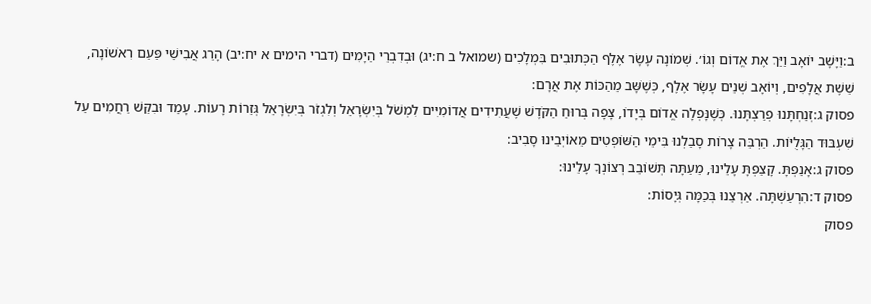ב:וַיָּשָׁב יוֹאָב וַיַּךְ אֶת אֱדוֹם וְגוֹ׳. שְׁמוֹנָה עָשָׂר אֶלֶף הַכְּתוּבִים בִּמְלָכִים (שמואל ב ח:יג) וּבְדִבְרֵי הַיָּמִים (דברי הימים א יח:יב) הָרַג אֲבִישַׁי פַּעַם רִאשׁוֹנָה, שֵׁשֶׁת אֲלָפִים, וְיוֹאָב שְׁנֵים עָשָׂר אֶלֶף, כְּשֶׁשָּׁב מֵהַכּוֹת אֶת אֲרָם:
פסוק ג:זְנַחְתָּנוּ פְרַצְתָּנוּ. כְּשֶׁנָּפְלָה אֱדוֹם בְּיָדוֹ, צָפָה בְּרוּחַ הַקֹּדֶשׁ שֶׁעֲתִידִים אֲדוֹמִיִּים לִמְשֹׁל בְּיִשְׂרָאֵל וְלִגְזֹר בְּיִשְׂרָאֵל גְּזֵרוֹת רָעוֹת. עָמַד וּבִקֵּשׁ רַחֲמִים עַל שִׁעְבּוּד הַגָּלֻיּוֹת. הַרְבֵּה צָרוֹת סָבַלְנוּ בִּימֵי הַשּׁוֹפְטִים מֵאוֹיְבֵינוּ סָבִיב:
פסוק ג:אָנַפְתָּ. קָצַפְתָּ עָלֵינוּ, מֵעַתָּה תְּשׁוֹבֵב רְצוֹנְךָ עָלֵינוּ:
פסוק ד:הִרְעַשְׁתָּה. אַרְצֵנוּ בְּכַמָּה גְּיָסוֹת:
פסוק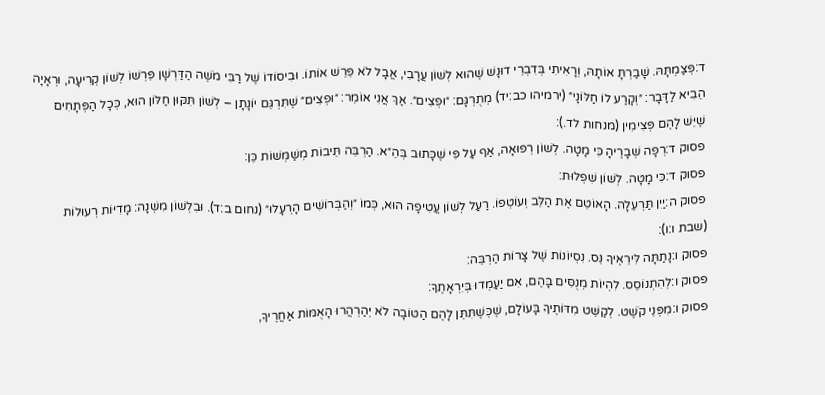ד:פְּצַמְתָּהּ. שָׁבַרְתָּ אוֹתָהּ, וְרָאִיתִי בְּדִבְרֵי דוּנָשׁ שֶׁהוּא לְשׁוֹן עֲרָבִי, אֲבָל לֹא פֵּרֵשׁ אוֹתוֹ. וּבִיסוֹדוֹ שֶׁל רַבִּי מֹשֶׁה הַדַּרְשָׁן פֵּרְשׁוֹ לְשׁוֹן קְרִיעָה, וּרְאָיָה הֵבִיא לַדָּבָר: ״וְקָרַע לוֹ חַלּוֹנָי״ (ירמיהו כב:יד) מְתֻרְגָּם: ״וּפְצִים״. אַךְ אֲנִי אוֹמֵר: ״וּפְצִים״ שֶׁתִּרְגֵּם יוֹנָתָן – לְשׁוֹן תִּקּוּן חַלּוֹן הוּא, כְּכָל הַפְּתָחִים שֶׁיֵּשׁ לָהֶם פְּצִימִין (מנחות לד.):
פסוק ד:רְפָה שְׁבָרֶיהָ כִּי מָטָה. לְשׁוֹן רְפוּאָה, אַף עַל פִּי שֶׁכָּתוּב בְּהֵ״א. הַרְבֵּה תֵּיבוֹת מְשַׁמְּשׁוֹת כֵּן:
פסוק ד:כִּי מָטָה. לְשׁוֹן שִׁפְלוּת:
פסוק ה:יַיִן תַּרְעֵלָה. הָאוֹטֵם אֶת הַלֵּב וְעוֹטְפוֹ. רַעַל לְשׁוֹן עֲטִיפָה הוּא, כְּמוֹ ״וְהַבְּרוֹשִׁים הָרְעָלוּ״ (נחום ב:ד). וּבִלְשׁוֹן מִשְׁנָה: מָדִיּוֹת רְעוּלוֹת (שבת ו:ו):
פסוק ו:נָתַתָּה לִּירֵאֶיךָ נֵּס. נִסְיוֹנוֹת שֶׁל צָרוֹת הַרְבֵּה:
פסוק ו:לְהִתְנוֹסֵס. לִהְיוֹת מְנֻסִּים בָּהֶם, אִם יַעַמְדוּ בְּיִרְאָתֶךָ:
פסוק ו:מִפְּנֵי קֹשֶׁט. לְקַשֵּׁט מִדּוֹתֶיךָ בָּעוֹלָם, שֶׁכְּשֶׁתִּתֵּן לָהֶם הַטּוֹבָה לֹא יְהַרְהֲרוּ הָאֻמּוֹת אַחֲרֶיךָ,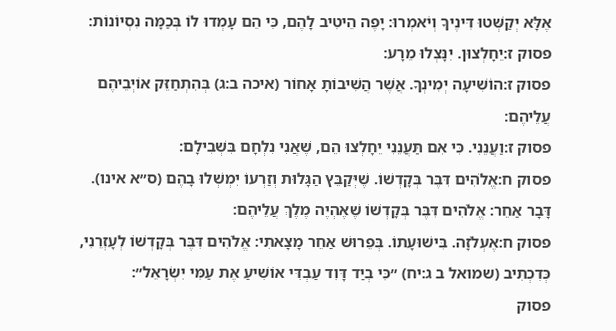אֶלָּא יְקַשְּׁטוּ דִּינֶיךָ וְיֹאמְרוּ: יָפֶה הֵיטִיב לָהֶם, כִּי הֵם עָמְדוּ לוֹ בְּכַמָּה נִסְיוֹנוֹת:
פסוק ז:יֵחָלְצוּן. יִנָּצְלוּ מֵרָע:
פסוק ז:הוֹשִׁיעָה יְמִינְךָ. אֲשֶׁר הֲשִׁיבוֹתָ אָחוֹר (איכה ב:ג) בְּהִתְחַזֵּק אוֹיְבֵיהֶם עֲלֵיהֶם:
פסוק ז:וַעֲנֵנִי. כִּי אִם תַּעֲנֵנִי יֵחָלְצוּ הֵם, שֶׁאֲנִי נִלְחָם בִּשְׁבִילָם:
פסוק ח:אֱלֹהִים דִּבֶּר בְּקָדְשׁוֹ. שֶׁיְּקַבֵּץ הַגָּלוּת וְזַרְעוֹ יִמְשְׁלוּ בָהֶם (ס״א אינו). דָּבָר אַחֵר: אֱלֹהִים דִּבֶּר בְּקָדְשׁוֹ שֶׁאֶהְיֶה מֶלֶךְ עֲלֵיהֶם:
פסוק ח:אֶעְלֹזָה. בִּישׁוּעָתוֹ. בְּפֵרוּשׁ אַחֵר מָצָאתִי: אֱלֹהִים דִּבֶּר בְּקָדְשׁוֹ לְעָזְרֵנִי, כְּדִכְתִיב (שמואל ב ג:יח) ״כִּי בְיַד דָּוִד עַבְדִּי אוֹשִׁיעַ אֶת עַמִּי יִשְׂרָאֵל״:
פסוק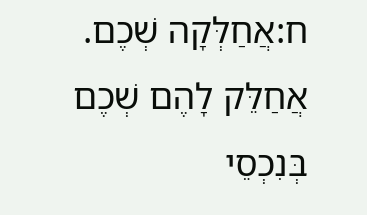ח:אֲחַלְּקָה שְׁכֶם. אֲחַלֵּק לָהֶם שְׁכֶם בְּנִכְסֵי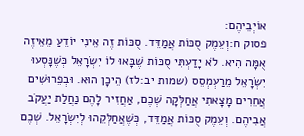אוֹיְבֵיהֶם:
פסוק ח:וְעֵמֶק סֻכּוֹת אֲמַדֵּד. סֻכּוֹת זֶה אֵינִי יוֹדֵעַ מֵאֵיזֶה אֻמָּה הִיא. לֹא יָדַעְתִּי סֻכּוֹת שֶׁבָּאוּ לוֹ יִשְׂרָאֵל כְּשֶׁנָּסְעוּ יִשְׂרָאֵל מֵרַעְמְסֵס (שמות יב:לז) הֵיכָן הוּא. וּבְפֵרוּשִׁים אֲחֵרִים מָצָאתִי אֲחַלְּקָה שְׁכֶם, אַחֲזִיר לָהֶם נַחֲלַת יַעֲקֹב אֲבִיהֶם. וְעֵמֶק סֻכּוֹת אֲמַדֵּד, כְּשֶׁאֲחַלְּקֵהוּ לְיִשְׂרָאֵל. שְׁכֶם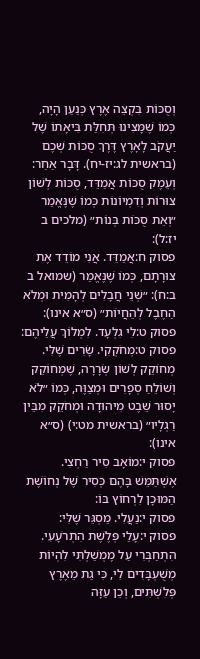וְסֻכּוֹת בִּקְצֵה אֶרֶץ כְּנַעַן הָיָה, כְּמוֹ שֶׁמָּצִינוּ תְּחִלַּת בִּיאָתוֹ שֶׁל יַעֲקֹב לָאָרֶץ דֶּרֶךְ סֻכּוֹת שְׁכֶם (בראשית לג:יז-יח). דָּבָר אַחֵר: וְעֵמֶק סֻכּוֹת אֲמַדֵּד, סֻכּוֹת לְשׁוֹן צוּרוֹת וְדִמְיוֹנוֹת כְּמוֹ שֶׁנֶּאֱמַר ״וְאֵת סֻכּוֹת בְּנוֹת״ (מלכים ב יז:ל):
פסוק ח:אֲמַדֵּד. אֲנִי מוֹדֵד אֶת צוּרָתָם, כְּמוֹ שֶׁנֶּאֱמַר (שמואל ב ב:ח): ״שְׁנֵי חֲבָלִים לְהָמִית וּמְלֹא הַחֶבֶל לְהַחֲיוֹת״ (ס״א אינו):
פסוק ט:לִי גִלְעָד. לִמְלוֹךְ עֲלֵיהֶם:
פסוק ט:מְחֹקְקִי. שָׂרִים שֶׁלִּי. מְחוֹקֵק לְשׁוֹן שְׂרָרָה, שֶׁמְּחוֹקֵק וְשׁוֹלֵחַ סְפָרִים וּמְצַוֶּה, כְּמוֹ ״לֹא יָסוּר שֵׁבֶט מִיהוּדָה וּמְחֹקֵק מִבֵּין רַגְלָיו״ (בראשית מט:י) (ס״א אינו):
פסוק י:מוֹאָב סִיר רַחְצִי. אֶשְׁתַּמֵּשׁ בָּהֶם כְּסִיר שֶׁל נְחוֹשֶׁת הַמּוּכָן לִרְחוֹץ בּוֹ:
פסוק י:נַעֲלִי. מַסְגֵּר שֶׁלִּי:
פסוק י:עָלַי פְּלֶשֶׁת הִתְרֹעָעִי. הִתְחַבְּרִי עַל מֶמְשַׁלְתִּי לִהְיוֹת מְשֻׁעְבָּדִים לִי, כִּי גַת מֵאֶרֶץ פְּלִשְׁתִּים, וְכֵן עַזָּה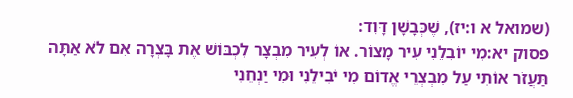(שמואל א ו:יז), שֶׁכְּבָשָׁן דָּוִד:
פסוק יא:מִי יוֹבִלֵנִי עִיר מָצוֹר. אוֹ לְעִיר מִבְצָר לִכְבּוֹשׁ אֶת בָּצְרָה אִם לֹא אַתָּה תַּעֲזֹר אוֹתִי עַל מִבְצְרֵי אֱדוֹם מִי יֹבִילֵנִי וּמִי יַנְחֵנִי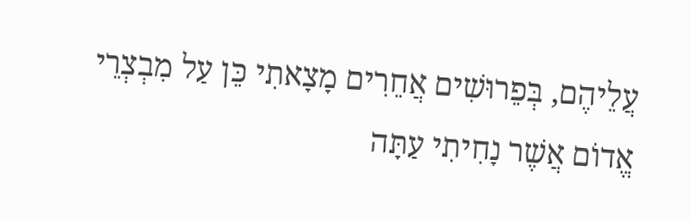עֲלֵיהֶם, בְּפֵרוּשִׁים אֲחֵרִים מָצָאתִי כֵּן עַל מִבְצְרֵי אֱדוֹם אֲשֶׁר נָחִיתִי עַתָּה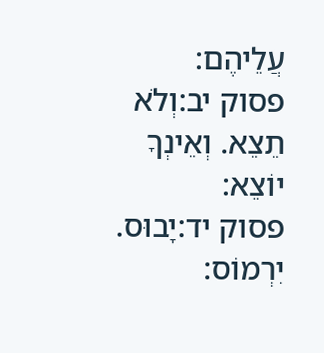עֲלֵיהֶם:
פסוק יב:וְלֹא תֵצֵא. וְאֵינְךָ יוֹצֵא:
פסוק יד:יָבוּס. יִרְמוֹס: